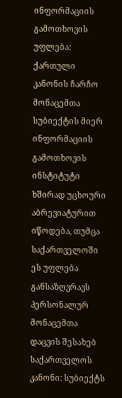ინფორმაციის გამოთხოვის უფლება: ქართული კანონის ჩარჩო
მონაცემთა სუბიექტის მიერ ინფორმაციის გამოთხოვის ინსტიტუტი ხშირად უცხოური აბრევიატურით იწოდება, თუმცა საქართველოში ეს უფლება განსაზღვრავს პერსონალურ მონაცემთა დაცვის შესახებ საქართველოს კანონი: სუბიექტს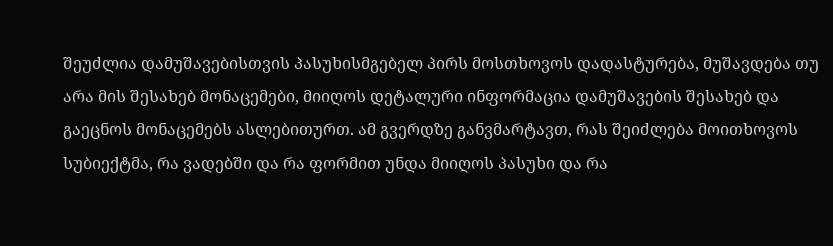შეუძლია დამუშავებისთვის პასუხისმგებელ პირს მოსთხოვოს დადასტურება, მუშავდება თუ არა მის შესახებ მონაცემები, მიიღოს დეტალური ინფორმაცია დამუშავების შესახებ და გაეცნოს მონაცემებს ასლებითურთ. ამ გვერდზე განვმარტავთ, რას შეიძლება მოითხოვოს სუბიექტმა, რა ვადებში და რა ფორმით უნდა მიიღოს პასუხი და რა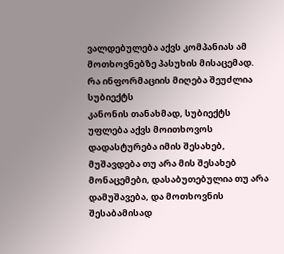ვალდებულება აქვს კომპანიას ამ მოთხოვნებზე პასუხის მისაცემად.
რა ინფორმაციის მიღება შეუძლია სუბიექტს
კანონის თანახმად, სუბიექტს უფლება აქვს მოითხოვოს დადასტურება იმის შესახებ, მუშავდება თუ არა მის შესახებ მონაცემები, დასაბუთებულია თუ არა დამუშავება, და მოთხოვნის შესაბამისად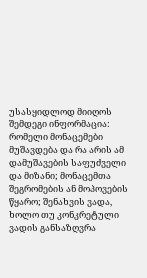უსასყიდლოდ მიიღოს შემდეგი ინფორმაცია: რომელი მონაცემები მუშავდება და რა არის ამ დამუშავების საფუძველი და მიზანი; მონაცემთა შეგრომების ან მოპოვების წყარო; შენახვის ვადა, ხოლო თუ კონკრეტული ვადის განსაზღვრა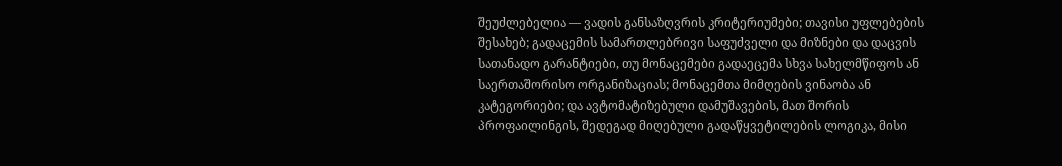შეუძლებელია — ვადის განსაზღვრის კრიტერიუმები; თავისი უფლებების შესახებ; გადაცემის სამართლებრივი საფუძველი და მიზნები და დაცვის სათანადო გარანტიები, თუ მონაცემები გადაეცემა სხვა სახელმწიფოს ან საერთაშორისო ორგანიზაციას; მონაცემთა მიმღების ვინაობა ან კატეგორიები; და ავტომატიზებული დამუშავების, მათ შორის პროფაილინგის, შედეგად მიღებული გადაწყვეტილების ლოგიკა, მისი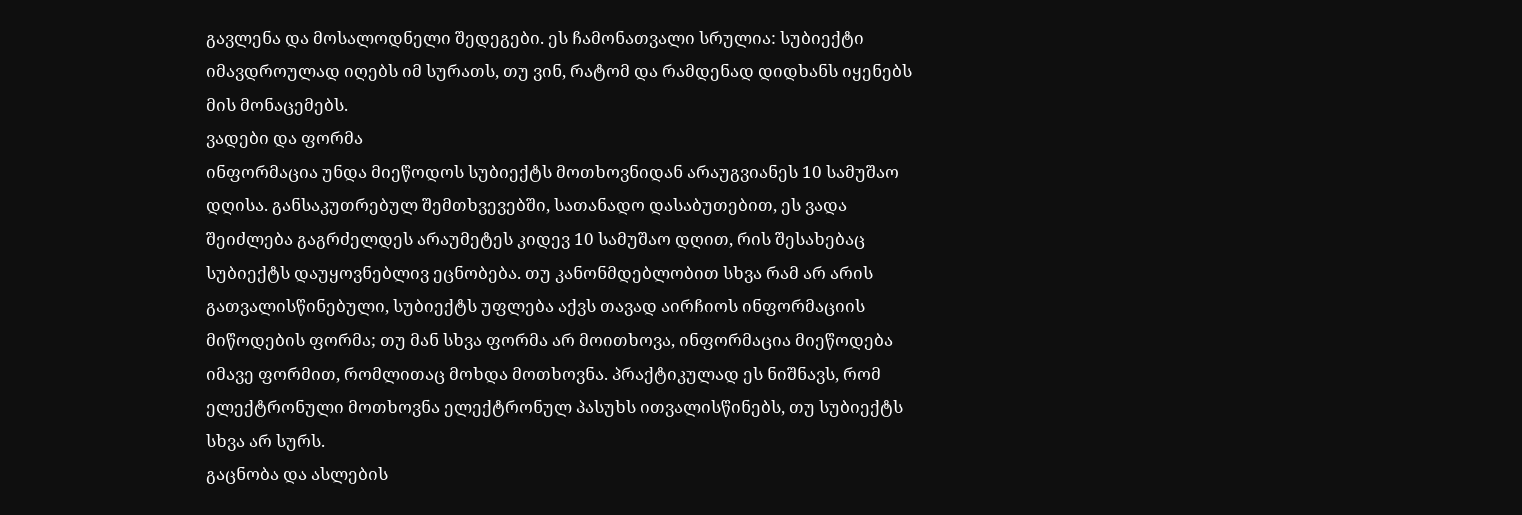გავლენა და მოსალოდნელი შედეგები. ეს ჩამონათვალი სრულია: სუბიექტი იმავდროულად იღებს იმ სურათს, თუ ვინ, რატომ და რამდენად დიდხანს იყენებს მის მონაცემებს.
ვადები და ფორმა
ინფორმაცია უნდა მიეწოდოს სუბიექტს მოთხოვნიდან არაუგვიანეს 10 სამუშაო დღისა. განსაკუთრებულ შემთხვევებში, სათანადო დასაბუთებით, ეს ვადა შეიძლება გაგრძელდეს არაუმეტეს კიდევ 10 სამუშაო დღით, რის შესახებაც სუბიექტს დაუყოვნებლივ ეცნობება. თუ კანონმდებლობით სხვა რამ არ არის გათვალისწინებული, სუბიექტს უფლება აქვს თავად აირჩიოს ინფორმაციის მიწოდების ფორმა; თუ მან სხვა ფორმა არ მოითხოვა, ინფორმაცია მიეწოდება იმავე ფორმით, რომლითაც მოხდა მოთხოვნა. პრაქტიკულად ეს ნიშნავს, რომ ელექტრონული მოთხოვნა ელექტრონულ პასუხს ითვალისწინებს, თუ სუბიექტს სხვა არ სურს.
გაცნობა და ასლების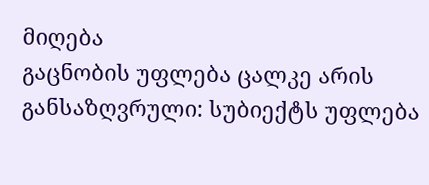მიღება
გაცნობის უფლება ცალკე არის განსაზღვრული: სუბიექტს უფლება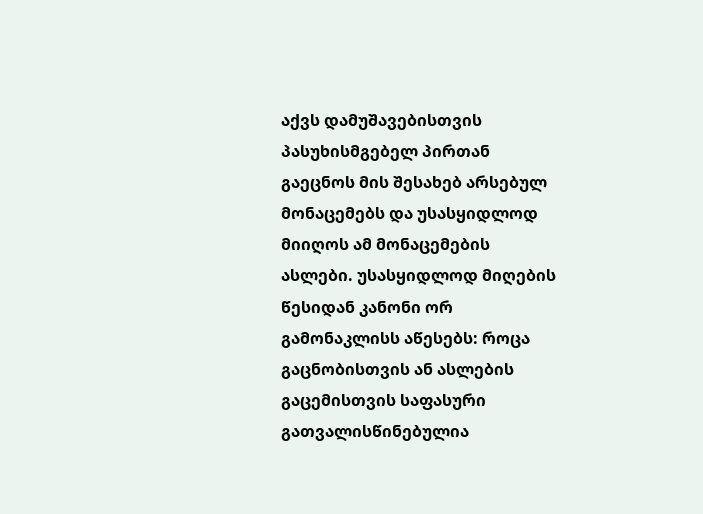აქვს დამუშავებისთვის პასუხისმგებელ პირთან გაეცნოს მის შესახებ არსებულ მონაცემებს და უსასყიდლოდ მიიღოს ამ მონაცემების ასლები. უსასყიდლოდ მიღების წესიდან კანონი ორ გამონაკლისს აწესებს: როცა გაცნობისთვის ან ასლების გაცემისთვის საფასური გათვალისწინებულია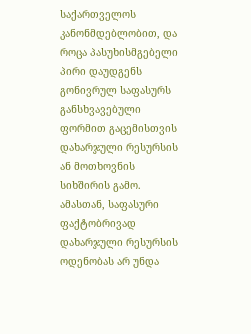საქართველოს კანონმდებლობით, და როცა პასუხისმგებელი პირი დაუდგენს გონივრულ საფასურს განსხვავებული ფორმით გაცემისთვის დახარჯული რესურსის ან მოთხოვნის სიხშირის გამო. ამასთან, საფასური ფაქტობრივად დახარჯული რესურსის ოდენობას არ უნდა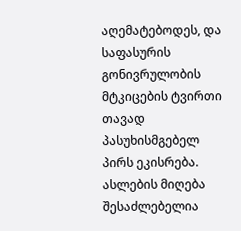აღემატებოდეს, და საფასურის გონივრულობის მტკიცების ტვირთი თავად პასუხისმგებელ პირს ეკისრება. ასლების მიღება შესაძლებელია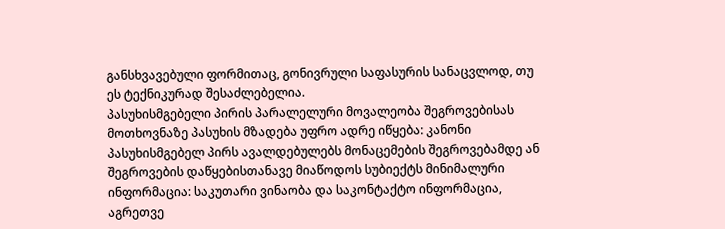განსხვავებული ფორმითაც, გონივრული საფასურის სანაცვლოდ, თუ ეს ტექნიკურად შესაძლებელია.
პასუხისმგებელი პირის პარალელური მოვალეობა შეგროვებისას
მოთხოვნაზე პასუხის მზადება უფრო ადრე იწყება: კანონი პასუხისმგებელ პირს ავალდებულებს მონაცემების შეგროვებამდე ან შეგროვების დაწყებისთანავე მიაწოდოს სუბიექტს მინიმალური ინფორმაცია: საკუთარი ვინაობა და საკონტაქტო ინფორმაცია, აგრეთვე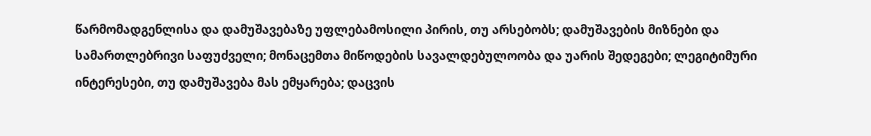წარმომადგენლისა და დამუშავებაზე უფლებამოსილი პირის, თუ არსებობს; დამუშავების მიზნები და სამართლებრივი საფუძველი; მონაცემთა მიწოდების სავალდებულოობა და უარის შედეგები; ლეგიტიმური ინტერესები, თუ დამუშავება მას ემყარება; დაცვის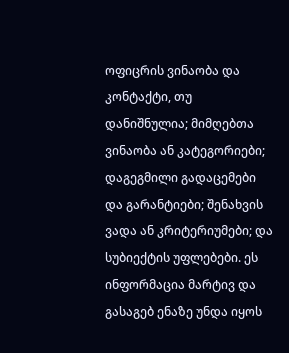ოფიცრის ვინაობა და კონტაქტი, თუ დანიშნულია; მიმღებთა ვინაობა ან კატეგორიები; დაგეგმილი გადაცემები და გარანტიები; შენახვის ვადა ან კრიტერიუმები; და სუბიექტის უფლებები. ეს ინფორმაცია მარტივ და გასაგებ ენაზე უნდა იყოს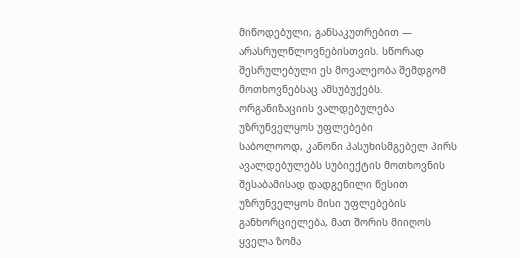მიწოდებული, განსაკუთრებით — არასრულწლოვნებისთვის. სწორად შესრულებული ეს მოვალეობა შემდგომ მოთხოვნებსაც ამსუბუქებს.
ორგანიზაციის ვალდებულება უზრუნველყოს უფლებები
საბოლოოდ, კანონი პასუხისმგებელ პირს ავალდებულებს სუბიექტის მოთხოვნის შესაბამისად დადგენილი წესით უზრუნველყოს მისი უფლებების განხორციელება, მათ შორის მიიღოს ყველა ზომა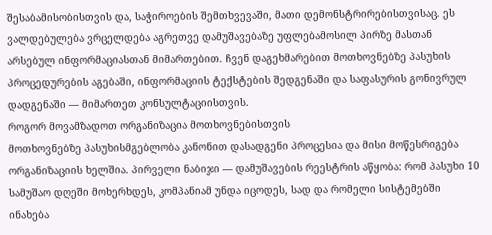შესაბამისობისთვის და, საჭიროების შემთხვევაში, მათი დემონსტრირებისთვისაც. ეს ვალდებულება ვრცელდება აგრეთვე დამუშავებაზე უფლებამოსილ პირზე მასთან არსებულ ინფორმაციასთან მიმართებით. ჩვენ დაგეხმარებით მოთხოვნებზე პასუხის პროცედურების აგებაში, ინფორმაციის ტექსტების შედგენაში და საფასურის გონივრულ დადგენაში — მიმართეთ კონსულტაციისთვის.
როგორ მოვამზადოთ ორგანიზაცია მოთხოვნებისთვის
მოთხოვნებზე პასუხისმგებლობა კანონით დასადგენი პროცესია და მისი მოწესრიგება ორგანიზაციის ხელშია. პირველი ნაბიჯი — დამუშავების რეესტრის აწყობა: რომ პასუხი 10 სამუშაო დღეში მოხერხდეს, კომპანიამ უნდა იცოდეს, სად და რომელი სისტემებში ინახება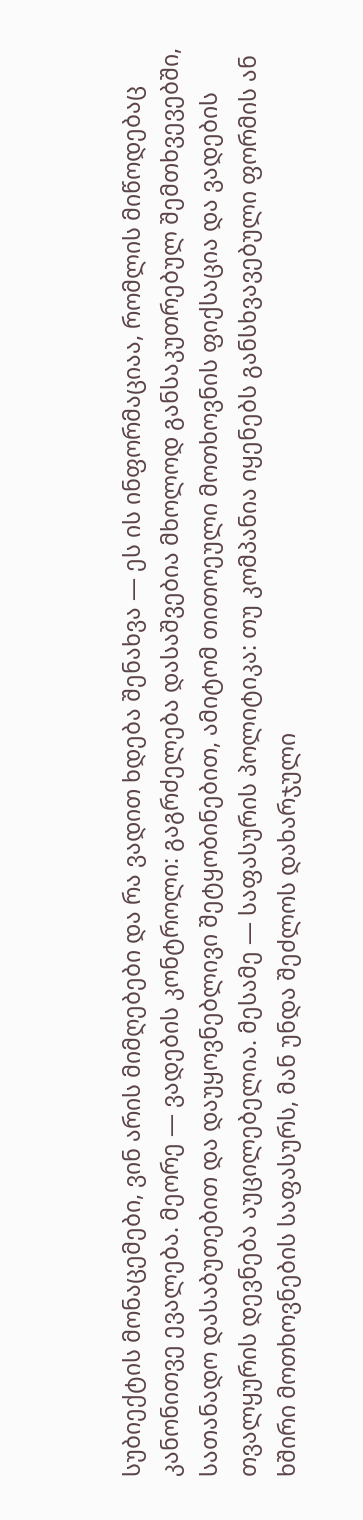სუბიექტის მონაცემები, ვინ არის მიმღებები და რა ვადით ხდება შენახვა — ეს ის ინფორმაციაა, რომლის მიწოდებაც კანონითვე ევალება. მეორე — ვადების კონტროლი: გაგრძელება დასაშვებია მხოლოდ განსაკუთრებულ შემთხვევებში, სათანადო დასაბუთებით და დაუყოვნებლივი შეტყობინებით, ამიტომ თითოეული მოთხოვნის ფიქსაცია და ვადების თვალყურის დევნება აუცილებელია. მესამე — საფასურის პოლიტიკა: თუ კომპანია იყენებს განსხვავებული ფორმის ან ხშირი მოთხოვნების საფასურს, მან უნდა შეძლოს დახარჯული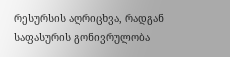რესურსის აღრიცხვა, რადგან საფასურის გონივრულობა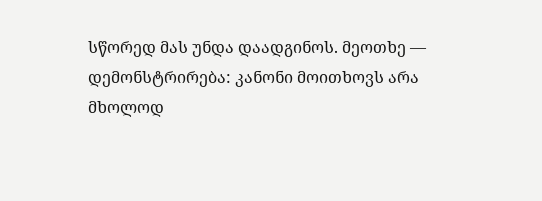სწორედ მას უნდა დაადგინოს. მეოთხე — დემონსტრირება: კანონი მოითხოვს არა მხოლოდ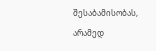შესაბამისობას, არამედ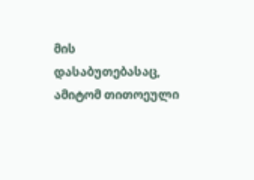მის დასაბუთებასაც, ამიტომ თითოეული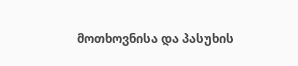მოთხოვნისა და პასუხის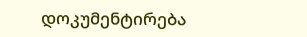დოკუმენტირება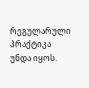რეგულარული პრაქტიკა უნდა იყოს.